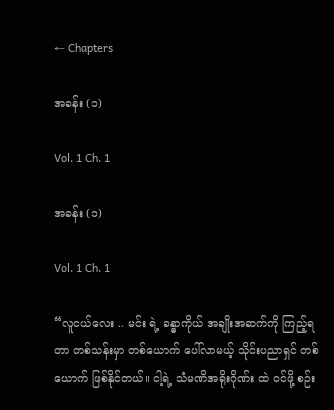← Chapters

အခန်း (၁)

Vol. 1 Ch. 1

အခန်း (၁)

Vol. 1 Ch. 1

“လူငယ်လေး .. မင်း ရဲ့ ခန္ဓာကိုယ် အချိုးအဆက်ကို ကြည့်ရတာ တစ်သန်းမှာ တစ်ယောက် ပေါ်လာမယ့် သိုင်းပညာရှင် တစ်ယောက် ဖြစ်နိုင်တယ်။ ငါ့ရဲ့ သံမဏိအရိုးဂိုဏ်း ထဲ ဝင်ဖို့ စဉ်း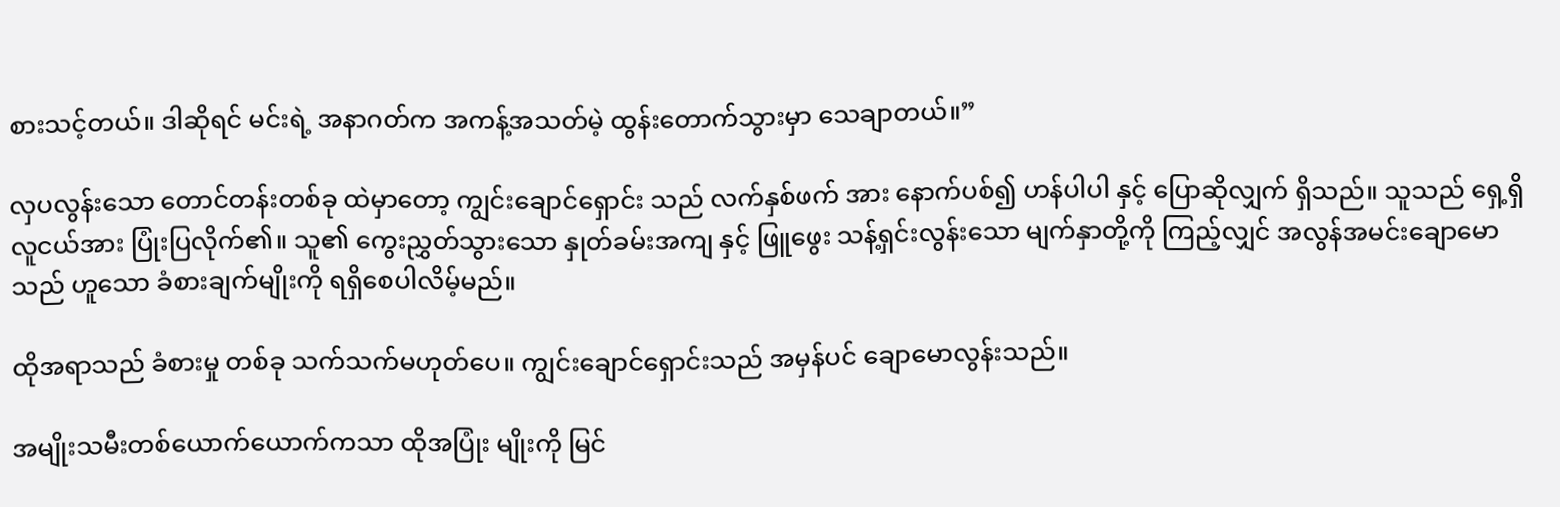စားသင့်တယ်။ ဒါဆိုရင် မင်းရဲ့ အနာဂတ်က အကန့်အသတ်မဲ့ ထွန်းတောက်သွားမှာ သေချာတယ်။”

လှပလွန်းသော တောင်တန်းတစ်ခု ထဲမှာတော့ ကျွင်းချောင်ရှောင်း သည် လက်နှစ်ဖက် အား နောက်ပစ်၍ ဟန်ပါပါ နှင့် ပြောဆိုလျှက် ရှိသည်။ သူသည် ရှေ့ရှိ လူငယ်အား ပြုံးပြလိုက်၏။ သူ၏ ကွေးညွှတ်သွားသော နှုတ်ခမ်းအကျ နှင့် ဖြူဖွေး သန့်ရှင်းလွန်းသော မျက်နှာတို့ကို ကြည့်လျှင် အလွန်အမင်းချောမောသည် ဟူသော ခံစားချက်မျိုးကို ရရှိစေပါလိမ့်မည်။

ထိုအရာသည် ခံစားမှု တစ်ခု သက်သက်မဟုတ်ပေ။ ကျွင်းချောင်ရှောင်းသည် အမှန်ပင် ချောမောလွန်းသည်။

အမျိုးသမီးတစ်ယောက်ယောက်ကသာ ထိုအပြုံး မျိုးကို မြင်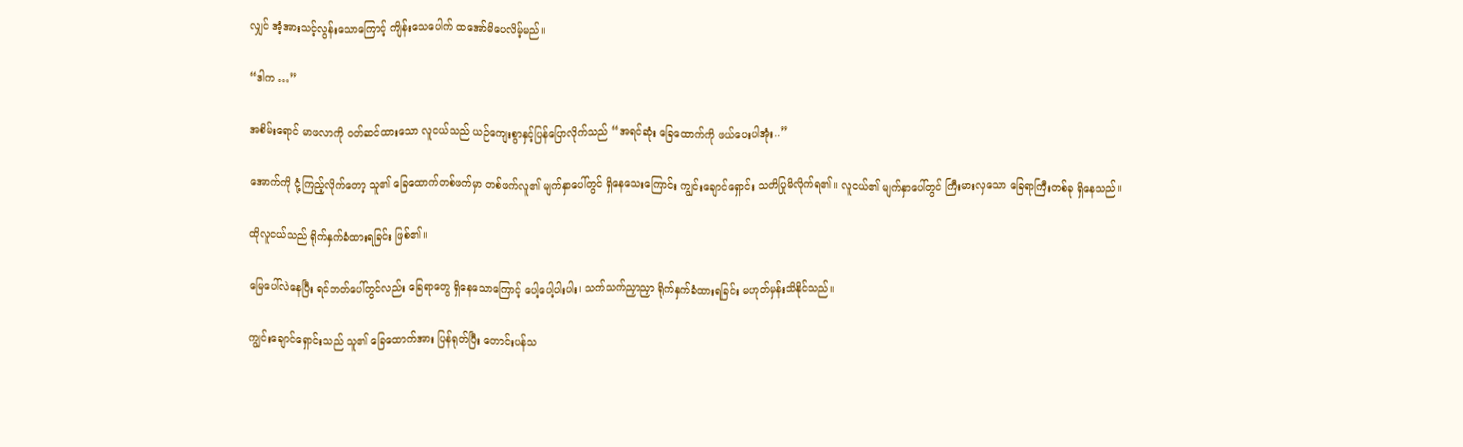လျှင် အံ့အားသင့်လွန်းသောကြောင့် ကျိန်းသေပေါက် ထအော်မိပေလိမ့်မည်။

“ဒါက …”

အစိမ်းရောင် မာဖလာကို ဝတ်ဆင်ထားသော လူငယ်သည် ယဉ်ကျေးစွာနှင့်ပြန်ပြောလိုက်သည် “အရင်ဆုံး ခြေထောက်ကို ဖယ်ပေးပါအုံး..”

အောက်ကို ငုံ့ကြည့်လိုက်တော့ သူ၏ ခြေထောက်တစ်ဖက်မှာ တစ်ဖက်လူ၏ မျက်နှာပေါ်တွင် ရှိနေသေးကြောင်း ကျွင်းချောင်ရှောင်း သတိပြုမိလိုက်ရ၏။ လူငယ်၏ မျက်နှာပေါ်တွင် ကြီးမားလှသော ခြေရာကြီးတစ်ခု ရှိနေသည်။

ထိုလူငယ်သည် ရိုက်နှက်ခံထားရခြင်း ဖြစ်၏။

မြေပေါ်လဲနေပြီး ရင်ဘတ်ပေါ်တွင်လည်း ခြေရာတွေ ရှိနေသောကြောင့် ပေါ့ပေါ့ပါးပါး၊ သက်သက်ညှာညှာ ရိုက်နှက်ခံထားရခြင်း မဟုတ်မှန်းသိနိုင်သည်။

ကျွင်းချောင်ရှောင်းသည် သူ၏ ခြေထောက်အား ပြန်ရုတ်ပြီး တောင်းပန်သ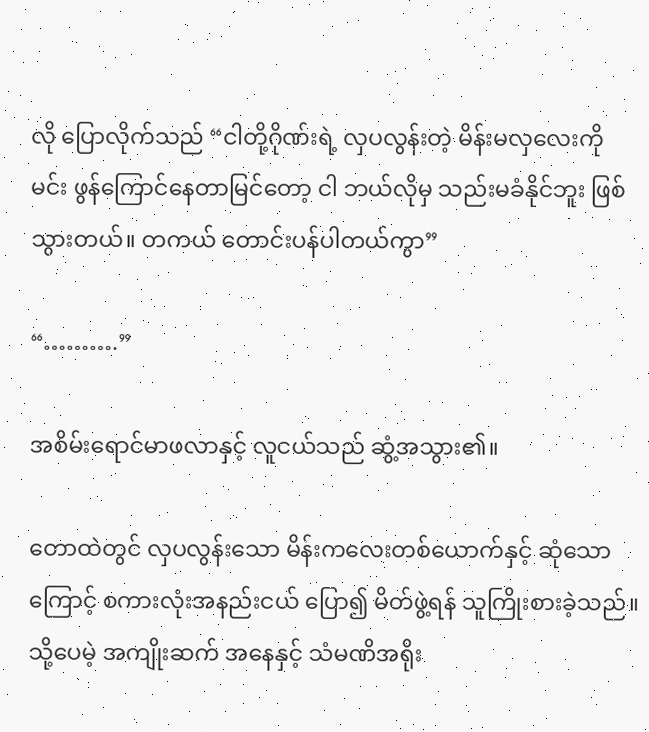လို ပြောလိုက်သည် “ငါတို့ဂိုဏ်းရဲ့ လှပလွန်းတဲ့ မိန်းမလှလေးကို မင်း ဖွန်ကြောင်နေတာမြင်တော့ ငါ ဘယ်လိုမှ သည်းမခံနိုင်ဘူး ဖြစ်သွားတယ်။ တကယ် တောင်းပန်ပါတယ်ကွာ”

“……….”

အစိမ်းရောင်မာဖလာနှင့် လူငယ်သည် ဆွံ့အသွား၏။

တောထဲတွင် လှပလွန်းသော မိန်းကလေးတစ်ယောက်နှင့် ဆုံသောကြောင့် စကားလုံးအနည်းငယ် ပြော၍ မိတ်ဖွဲ့ရန် သူကြိုးစားခဲ့သည်။ သို့ပေမဲ့ အကျိုးဆက် အနေနှင့် သံမဏိအရိုး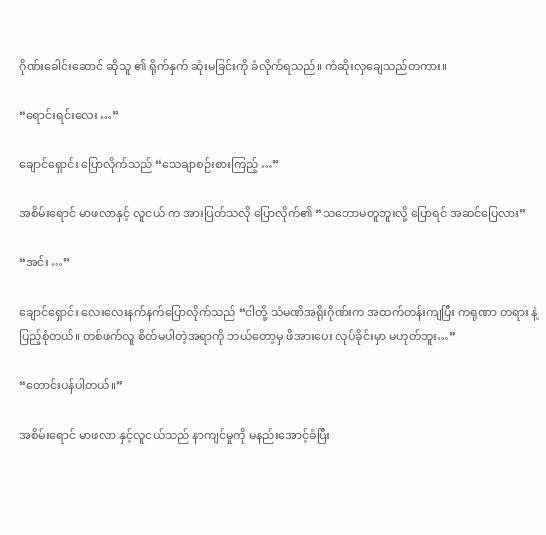ဂိုဏ်းခေါင်းဆောင် ဆိုသူ ၏ ရိုက်နှက် ဆုံးမခြင်းကို ခံလိုက်ရသည်။ ကံဆိုးလှချေသည်တကား။

“ရောင်းရင်းလေး …”

ချောင်ရှောင်း ပြောလိုက်သည် “သေချာစဉ်းစားကြည့် …”

အစိမ်းရောင် မာဖလာနှင့် လူငယ် က အားပြတ်သလို ပြောလိုက်၏ “သဘောမတူဘူးလို့ ပြောရင် အဆင်ပြေလား”

“အင်း …”

ချောင်ရှောင်း လေးလေးနက်နက်ပြောလိုက်သည် “ငါတို့ သံမဏိအရိုးဂိုဏ်းက အထက်တန်းကျပြီး ကရုဏာ တရား နဲ့ ပြည့်စုံတယ်။ တစ်ဖက်လူ စိတ်မပါတဲ့အရာကို ဘယ်တော့မှ ဖိအားပေး လုပ်ခိုင်းမှာ မဟုတ်ဘူး…”

“တောင်းပန်ပါတယ်။”

အစိမ်းရောင် မာဖလာ နှင့်လူငယ်သည် နာကျင်မှုကို မနည်းအောင့်ခံပြီး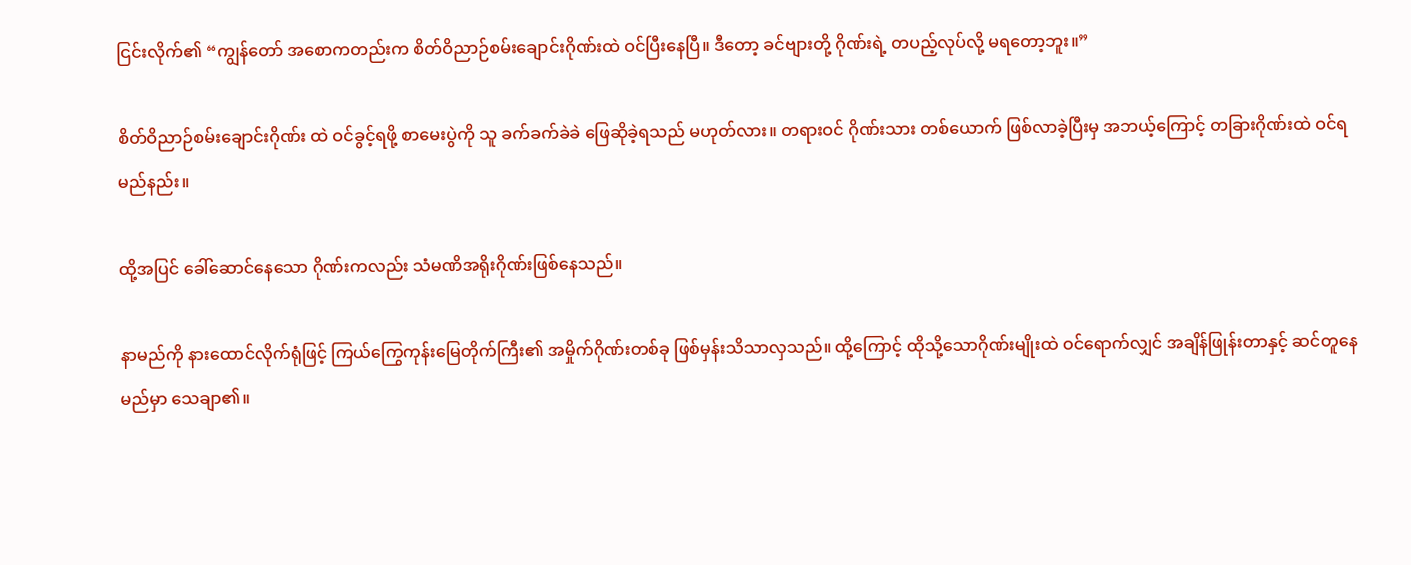ငြင်းလိုက်၏ “ကျွန်တော် အစောကတည်းက စိတ်ဝိညာဉ်စမ်းချောင်းဂိုဏ်းထဲ ဝင်ပြီးနေပြီ။ ဒီတော့ ခင်ဗျားတို့ ဂိုဏ်းရဲ့ တပည့်လုပ်လို့ မရတော့ဘူး။”

စိတ်ဝိညာဉ်စမ်းချောင်းဂိုဏ်း ထဲ ဝင်ခွင့်ရဖို့ စာမေးပွဲကို သူ ခက်ခက်ခဲခဲ ဖြေဆိုခဲ့ရသည် မဟုတ်လား။ တရားဝင် ဂိုဏ်းသား တစ်ယောက် ဖြစ်လာခဲ့ပြီးမှ အဘယ့်ကြောင့် တခြားဂိုဏ်းထဲ ဝင်ရမည်နည်း။

ထို့အပြင် ခေါ်ဆောင်နေသော ဂိုဏ်းကလည်း သံမဏိအရိုးဂိုဏ်းဖြစ်နေသည်။

နာမည်ကို နားထောင်လိုက်ရုံဖြင့် ကြယ်ကြွေကုန်းမြေတိုက်ကြီး၏ အမှိုက်ဂိုဏ်းတစ်ခု ဖြစ်မှန်းသိသာလှသည်။ ထို့ကြောင့် ထိုသို့သောဂိုဏ်းမျိုးထဲ ဝင်ရောက်လျှင် အချိန်ဖြုန်းတာနှင့် ဆင်တူနေမည်မှာ သေချာ၏။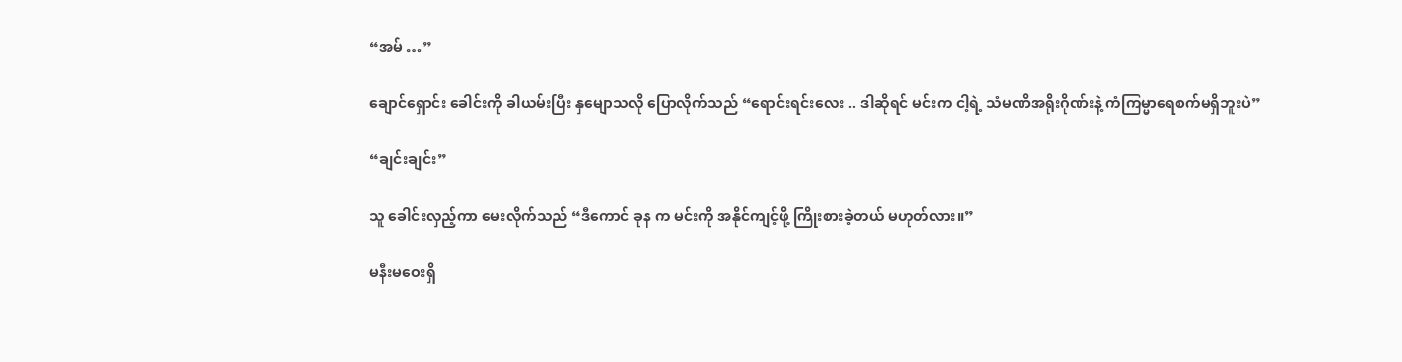“အမ် …”

ချောင်ရှောင်း ခေါင်းကို ခါယမ်းပြီး နှမျောသလို ပြောလိုက်သည် “ရောင်းရင်းလေး .. ဒါဆိုရင် မင်းက ငါ့ရဲ့ သံမဏိအရိုးဂိုဏ်းနဲ့ ကံကြမ္မာရေစက်မရှိဘူးပဲ”

“ချင်းချင်း”

သူ ခေါင်းလှည့်ကာ မေးလိုက်သည် “ဒီကောင် ခုန က မင်းကို အနိုင်ကျင့်ဖို့ ကြိုးစားခဲ့တယ် မဟုတ်လား။”

မနီးမဝေးရှိ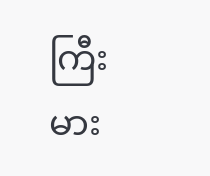ကြီးမား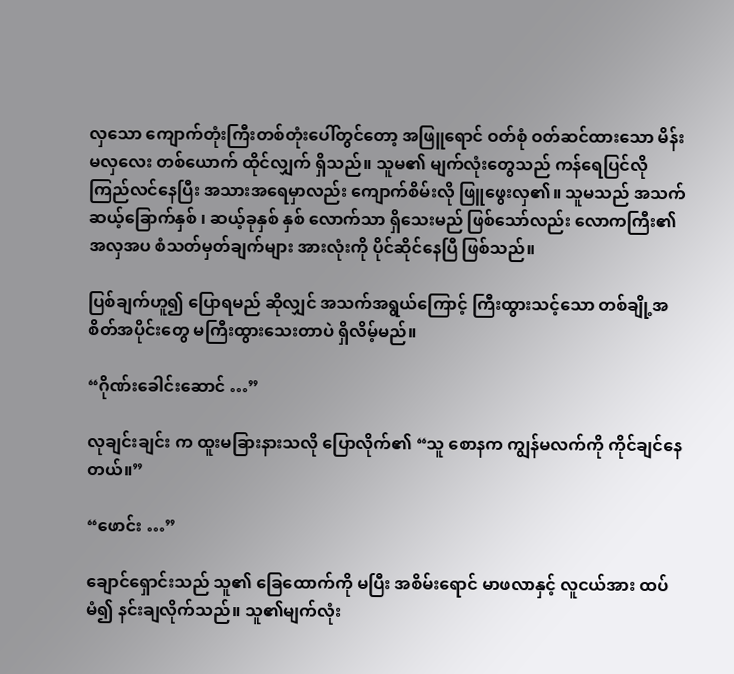လှသော ကျောက်တုံးကြီးတစ်တုံးပေါ်တွင်တော့ အဖြူရောင် ဝတ်စုံ ဝတ်ဆင်ထားသော မိန်းမလှလေး တစ်ယောက် ထိုင်လျှက် ရှိသည်။ သူမ၏ မျက်လုံးတွေသည် ကန်ရေပြင်လို ကြည်လင်နေပြီး အသားအရေမှာလည်း ကျောက်စိမ်းလို ဖြူဖွေးလှ၏။ သူမသည် အသက် ဆယ့်ခြောက်နှစ် ၊ ဆယ့်ခုနှစ် နှစ် လောက်သာ ရှိသေးမည် ဖြစ်သော်လည်း လောကကြီး၏ အလှအပ စံသတ်မှတ်ချက်များ အားလုံးကို ပိုင်ဆိုင်နေပြီ ဖြစ်သည်။

ပြစ်ချက်ဟူ၍ ပြောရမည် ဆိုလျှင် အသက်အရွယ်ကြောင့် ကြီးထွားသင့်သော တစ်ချို့အစိတ်အပိုင်းတွေ မကြီးထွားသေးတာပဲ ရှိလိမ့်မည်။

“ဂိုဏ်းခေါင်းဆောင် …”

လုချင်းချင်း က ထူးမခြားနားသလို ပြောလိုက်၏ “သူ စောနက ကျွန်မလက်ကို ကိုင်ချင်နေတယ်။”

“ဖောင်း …”

ချောင်ရှောင်းသည် သူ၏ ခြေထောက်ကို မပြီး အစိမ်းရောင် မာဖလာနှင့် လူငယ်အား ထပ်မံ၍ နင်းချလိုက်သည်။ သူ၏မျက်လုံး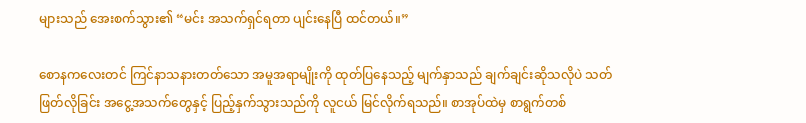များသည် အေးစက်သွား၏ “မင်း အသက်ရှင်ရတာ ပျင်းနေပြီ ထင်တယ်။”

စောနကလေးတင် ကြင်နာသနားတတ်သော အမူအရာမျိုးကို ထုတ်ပြနေသည့် မျက်နှာသည် ချက်ချင်းဆိုသလိုပဲ သတ်ဖြတ်လိုခြင်း အငွေ့အသက်တွေနှင့် ပြည့်နှက်သွားသည်ကို လူငယ် မြင်လိုက်ရသည်။ စာအုပ်ထဲမှ စာရွက်တစ်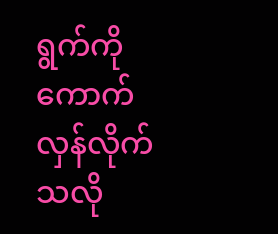ရွက်ကို ကောက်လှန်လိုက်သလို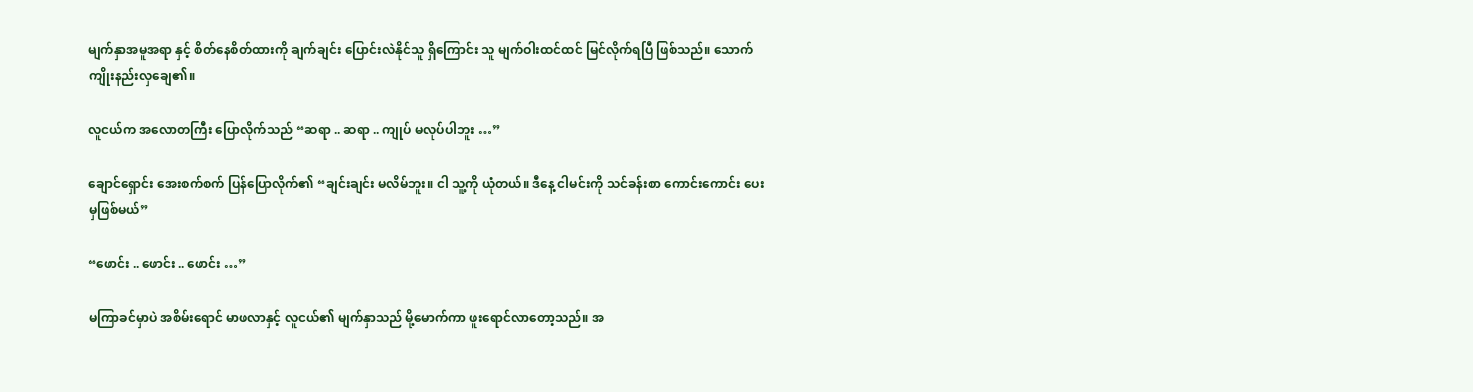မျက်နှာအမူအရာ နှင့် စိတ်နေစိတ်ထားကို ချက်ချင်း ပြောင်းလဲနိုင်သူ ရှိကြောင်း သူ မျက်ဝါးထင်ထင် မြင်လိုက်ရပြီ ဖြစ်သည်။ သောက်ကျိုးနည်းလှချေ၏။

လူငယ်က အလောတကြီး ပြောလိုက်သည် “ဆရာ .. ဆရာ .. ကျုပ် မလုပ်ပါဘူး …”

ချောင်ရှောင်း အေးစက်စက် ပြန်ပြောလိုက်၏ “ချင်းချင်း မလိမ်ဘူး။ ငါ သူ့ကို ယုံတယ်။ ဒီနေ့ ငါမင်းကို သင်ခန်းစာ ကောင်းကောင်း ပေးမှဖြစ်မယ်”

“ဖောင်း .. ဖောင်း .. ဖောင်း …”

မကြာခင်မှာပဲ အစိမ်းရောင် မာဖလာနှင့် လူငယ်၏ မျက်နှာသည် မို့မောက်ကာ ဖူးရောင်လာတော့သည်။ အ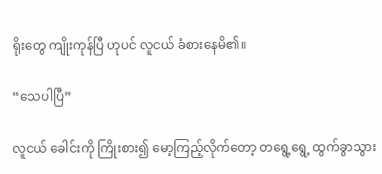ရိုးတွေ ကျိုးကုန်ပြီ ဟုပင် လူငယ် ခံစားနေမိ၏။

“သေပါပြီ”

လူငယ် ခေါင်းကို ကြိုးစား၍ မော့ကြည့်လိုက်တော့ တရွေ့ရွေ့ ထွက်ခွာသွား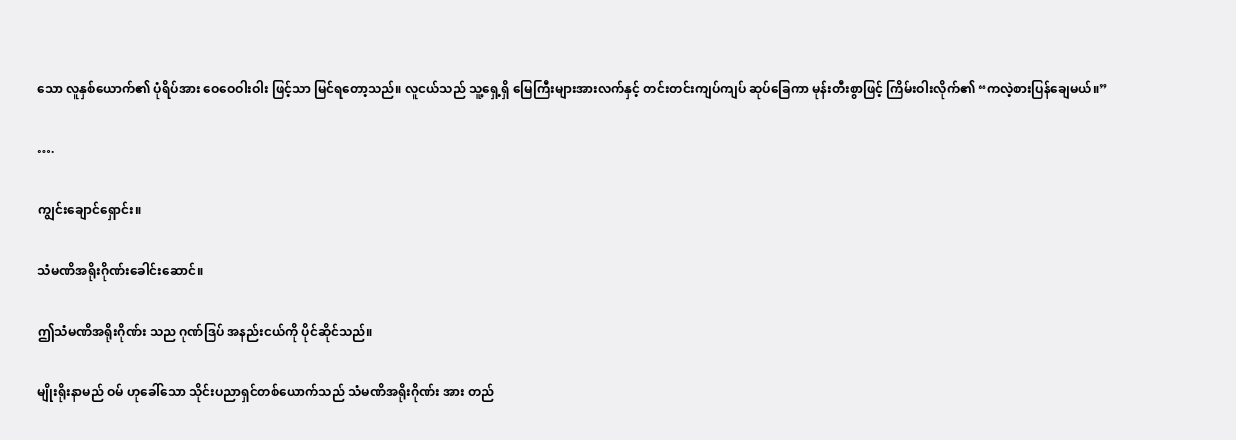သော လူနှစ်ယောက်၏ ပုံရိပ်အား ဝေဝေဝါးဝါး ဖြင့်သာ မြင်ရတော့သည်။ လူငယ်သည် သူ့ရှေ့ရှိ မြေကြီးများအားလက်နှင့် တင်းတင်းကျပ်ကျပ် ဆုပ်ခြေကာ မုန်းတီးစွာဖြင့် ကြိမ်းဝါးလိုက်၏ “ကလဲ့စားပြန်ချေမယ်။”

….

ကျွင်းချောင်ရှောင်း။

သံမဏိအရိုးဂိုဏ်းခေါင်းဆောင်။

ဤသံမဏိအရိုးဂိုဏ်း သည ဂုဏ်ဒြပ် အနည်းငယ်ကို ပိုင်ဆိုင်သည်။

မျိုးရိုးနာမည် ဝမ် ဟုခေါ်သော သိုင်းပညာရှင်တစ်ယောက်သည် သံမဏိအရိုးဂိုဏ်း အား တည်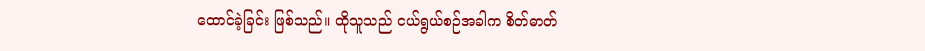ထောင်ခဲ့ခြင်း ဖြစ်သည်။ ထိုသူသည် ငယ်ရွယ်စဉ်အခါက စိတ်ဓာတ်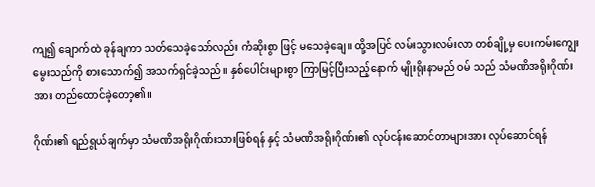ကျ၍ ချောက်ထဲ ခုန်ချကာ သတ်သေခဲ့သော်လည်း ကံဆိုးစွာ ဖြင့် မသေခဲ့ချေ။ ထို့အပြင် လမ်းသွားလမ်းလာ တစ်ချို့မှ ပေးကမ်းကျွေးမွေးသည်ကို စားသောက်၍ အသက်ရှင်ခဲ့သည်။ နှစ်ပေါင်းများစွာ ကြာမြင့်ပြီးသည့်နောက် မျိုးရိုးနာမည် ဝမ် သည် သံမဏိအရိုးဂိုဏ်းအား တည်ထောင်ခဲ့တော့၏။

ဂိုဏ်း၏ ရည်ရွယ်ချက်မှာ သံမဏိအရိုးဂိုဏ်းသားဖြစ်ရန် နှင့် သံမဏိအရိုးဂိုဏ်း၏ လုပ်ငန်းဆောင်တာများအား လုပ်ဆောင်ရန်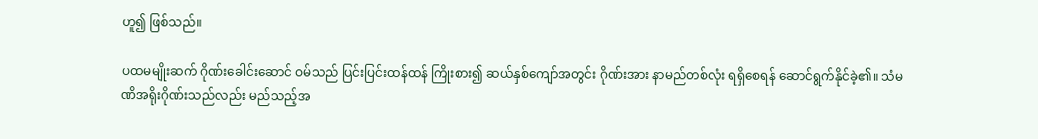ဟူ၍ ဖြစ်သည်။

ပထမမျိုးဆက် ဂိုဏ်းခေါင်းဆောင် ဝမ်သည် ပြင်းပြင်းထန်ထန် ကြိုးစား၍ ဆယ်နှစ်ကျော်အတွင်း ဂိုဏ်းအား နာမည်တစ်လုံး ရရှိစေရန် ဆောင်ရွက်နိုင်ခဲ့၏။ သံမဏိအရိုးဂိုဏ်းသည်လည်း မည်သည့်အ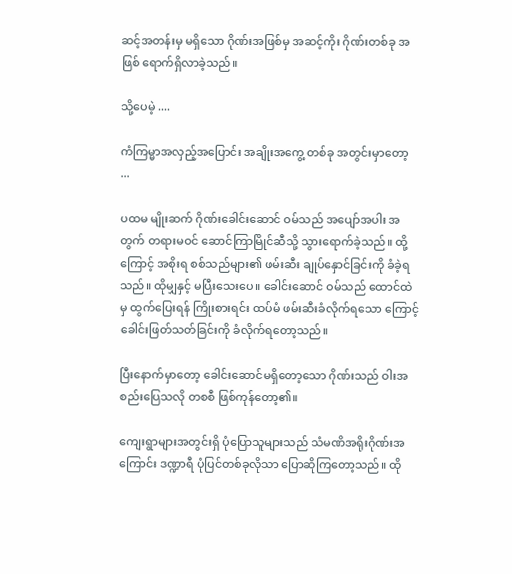ဆင့်အတန်းမှ မရှိသော ဂိုဏ်းအဖြစ်မှ အဆင့်ကိုး ဂိုဏ်းတစ်ခု အဖြစ် ရောက်ရှိလာခဲ့သည်။

သို့ပေမဲ့ ....

ကံကြမ္မာအလှည့်အပြောင်း အချိုးအကွေ့ တစ်ခု အတွင်းမှာတော့ ...

ပထမ မျိုးဆက် ဂိုဏ်းခေါင်းဆောင် ဝမ်သည် အပျော်အပါး အတွက် တရားမဝင် ဆောင်ကြာမြိုင်ဆီသို့ သွားရောက်ခဲ့သည်။ ထို့ကြောင့် အစိုးရ စစ်သည်များ၏ ဖမ်းဆီး ချုပ်နှောင်ခြင်းကို ခံခဲ့ရသည်။ ထိုမျှနှင့် မပြီးသေးပေ။ ခေါင်းဆောင် ဝမ်သည် ထောင်ထဲမှ ထွက်ပြေးရန် ကြိုးစားရင်း ထပ်မံ ဖမ်းဆီးခံလိုက်ရသော ကြောင့် ခေါင်းဖြတ်သတ်ခြင်းကို ခံလိုက်ရတော့သည်။

ပြီးနောက်မှာတော့ ခေါင်းဆောင်မရှိတော့သော ဂိုဏ်းသည် ဝါးအစည်းပြေသလို တစစီ ဖြစ်ကုန်တော့၏။

ကျေးရွာများအတွင်းရှိ ပုံပြောသူများသည် သံမဏိအရိုးဂိုဏ်းအကြောင်း ဒဏ္ဍာရီ ပုံပြင်တစ်ခုလိုသာ ပြောဆိုကြတော့သည်။ ထို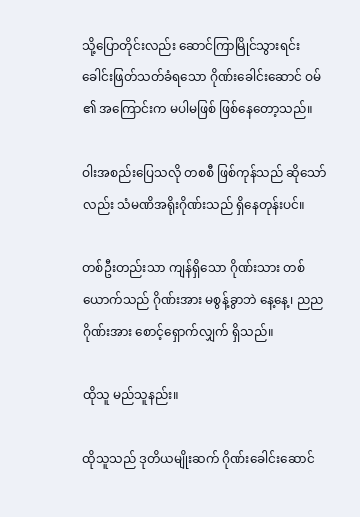သို့ပြောတိုင်းလည်း ဆောင်ကြာမြိုင်သွားရင်း ခေါင်းဖြတ်သတ်ခံရသော ဂိုဏ်းခေါင်းဆောင် ဝမ် ၏ အကြောင်းက မပါမဖြစ် ဖြစ်နေတော့သည်။

ဝါးအစည်းပြေသလို တစစီ ဖြစ်ကုန်သည် ဆိုသော်လည်း သံမဏိအရိုးဂိုဏ်းသည် ရှိနေတုန်းပင်။

တစ်ဦးတည်းသာ ကျန်ရှိသော ဂိုဏ်းသား တစ်ယောက်သည် ဂိုဏ်းအား မစွန့်ခွာဘဲ နေ့နေ့၊ ညည ဂိုဏ်းအား စောင့်ရှောက်လျှက် ရှိသည်။

ထိုသူ မည်သူနည်း။

ထိုသူသည် ဒုတိယမျိုးဆက် ဂိုဏ်းခေါင်းဆောင်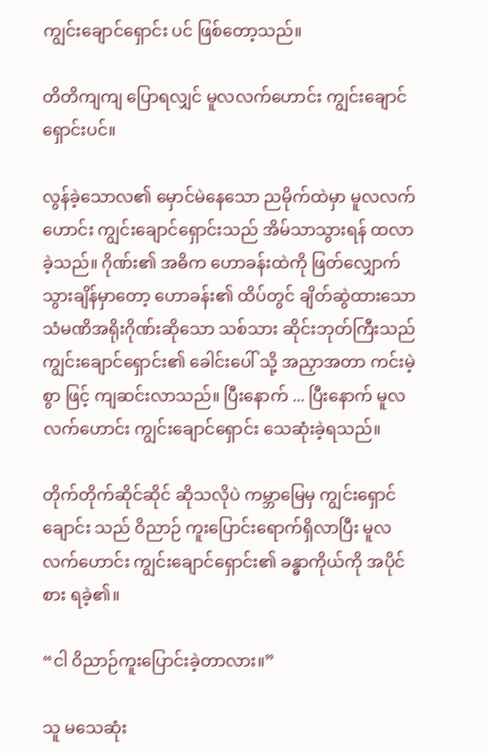ကျွင်းချောင်ရှောင်း ပင် ဖြစ်တော့သည်။

တိတိကျကျ ပြောရလျှင် မူလလက်ဟောင်း ကျွင်းချောင်ရှောင်းပင်။

လွန်ခဲ့သောလ၏ မှောင်မဲနေသော ညမိုက်ထဲမှာ မူလလက်ဟောင်း ကျွင်းချောင်ရှောင်းသည် အိမ်သာသွားရန် ထလာခဲ့သည်။ ဂိုဏ်း၏ အဓိက ဟောခန်းထဲကို ဖြတ်လျှောက်သွားချိန်မှာတော့ ဟောခန်း၏ ထိပ်တွင် ချိတ်ဆွဲထားသော သံမဏိအရိုးဂိုဏ်းဆိုသော သစ်သား ဆိုင်းဘုတ်ကြီးသည် ကျွင်းချောင်ရှောင်း၏ ခေါင်းပေါ် သို့ အညှာအတာ ကင်းမဲ့စွာ ဖြင့် ကျဆင်းလာသည်။ ပြီးနောက် ... ပြီးနောက် မူလလက်ဟောင်း ကျွင်းချောင်ရှောင်း သေဆုံးခဲ့ရသည်။

တိုက်တိုက်ဆိုင်ဆိုင် ဆိုသလိုပဲ ကမ္ဘာမြေမှ ကျွင်းရှောင်ချောင်း သည် ဝိညာဉ် ကူးပြောင်းရောက်ရှိလာပြီး မူလ လက်ဟောင်း ကျွင်းချောင်ရှောင်း၏ ခန္ဓာကိုယ်ကို အပိုင်စား ရခဲ့၏။

“ငါ ဝိညာဉ်ကူးပြောင်းခဲ့တာလား။”

သူ မသေဆုံး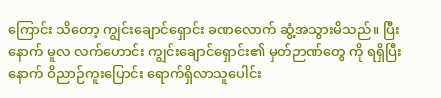ကြောင်း သိတော့ ကျွင်းချောင်ရှောင်း ခဏလောက် ဆွံ့အသွားမိသည်။ ပြီးနောက် မူလ လက်ဟောင်း ကျွင်းချောင်ရှောင်း၏ မှတ်ဉာဏ်တွေ ကို ရရှိပြီးနောက် ဝိညာဉ်ကူးပြောင်း ရောက်ရှိလာသူပေါင်း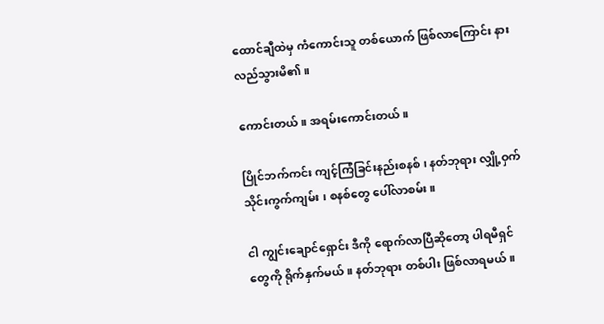ထောင်ချီထဲမှ ကံကောင်းသူ တစ်ယောက် ဖြစ်လာကြောင်း နားလည်သွားမိ၏။

ကောင်းတယ်။ အရမ်းကောင်းတယ်။

ပြိုင်ဘက်ကင်း ကျင့်ကြံခြင်းနည်းစနစ် ၊ နတ်ဘုရား လျှို့ဝှက် သိုင်းကွက်ကျမ်း ၊ စနစ်တွေ ပေါ်လာစမ်း။

ငါ ကျွင်းချောင်ရှောင်း ဒီကို ရောက်လာပြီဆိုတော့ ပါရမီရှင်တွေကို ရိုက်နှက်မယ်။ နတ်ဘုရား တစ်ပါး ဖြစ်လာရမယ်။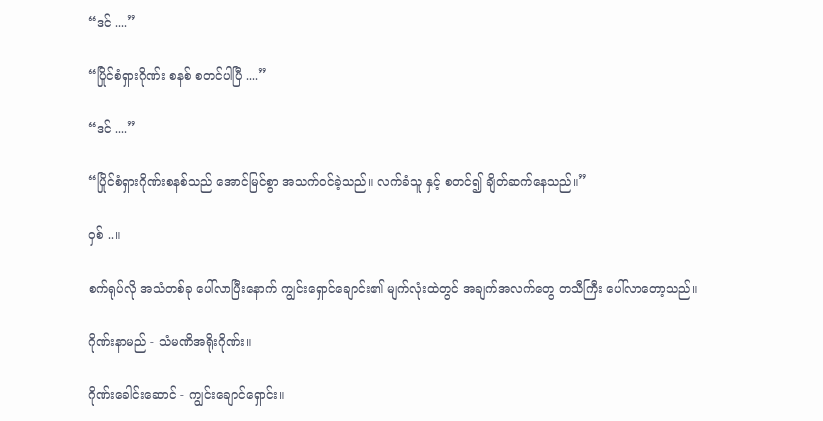“ဒင် ....”

“ပြိုင်စံရှားဂိုဏ်း စနစ် စတင်ပါပြီ ....”

“ဒင် ....”

“ပြိုင်စံရှားဂိုဏ်းစနစ်သည် အောင်မြင်စွာ အသက်ဝင်ခဲ့သည်။ လက်ခံသူ နှင့် စတင်၍ ချိတ်ဆက်နေသည်။”

ဝှစ် ..။

စက်ရုပ်လို အသံတစ်ခု ပေါ်လာပြီးနောက် ကျွင်းရှောင်ချောင်း၏ မျက်လုံးထဲတွင် အချက်အလက်တွေ တသီကြီး ပေါ်လာတော့သည်။

ဂိုဏ်းနာမည် - သံမဏိအရိုးဂိုဏ်း။

ဂိုဏ်းခေါင်းဆောင် - ကျွင်းချောင်ရှောင်း။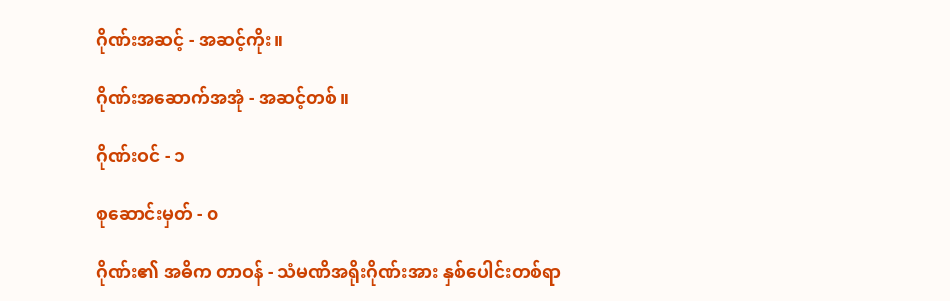ဂိုဏ်းအဆင့် - အဆင့်ကိုး။

ဂိုဏ်းအဆောက်အအုံ - အဆင့်တစ်။

ဂိုဏ်းဝင် - ၁

စုဆောင်းမှတ် - ၀

ဂိုဏ်း၏ အဓိက တာဝန် - သံမဏိအရိုးဂိုဏ်းအား နှစ်ပေါင်းတစ်ရာ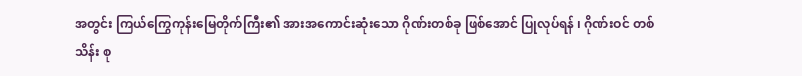အတွင်း ကြယ်ကြွေကုန်းမြေတိုက်ကြီး၏ အားအကောင်းဆုံးသော ဂိုဏ်းတစ်ခု ဖြစ်အောင် ပြုလုပ်ရန် ၊ ဂိုဏ်းဝင် တစ်သိန်း စု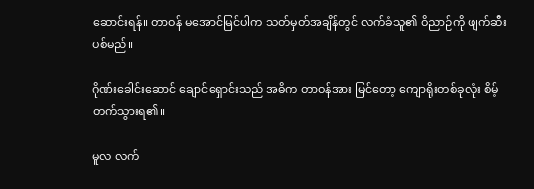ဆောင်းရန်။ တာဝန် မအောင်မြင်ပါက သတ်မှတ်အချိန်တွင် လက်ခံသူ၏ ဝိညာဉ်ကို ဖျက်ဆီးပစ်မည်။

ဂိုဏ်းခေါင်းဆောင် ချောင်ရှောင်းသည် အဓိက တာဝန်အား မြင်တော့ ကျောရိုးတစ်ခုလုံး စိမ့်တက်သွားရ၏။

မူလ လက်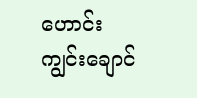ဟောင်း ကျွင်းချောင်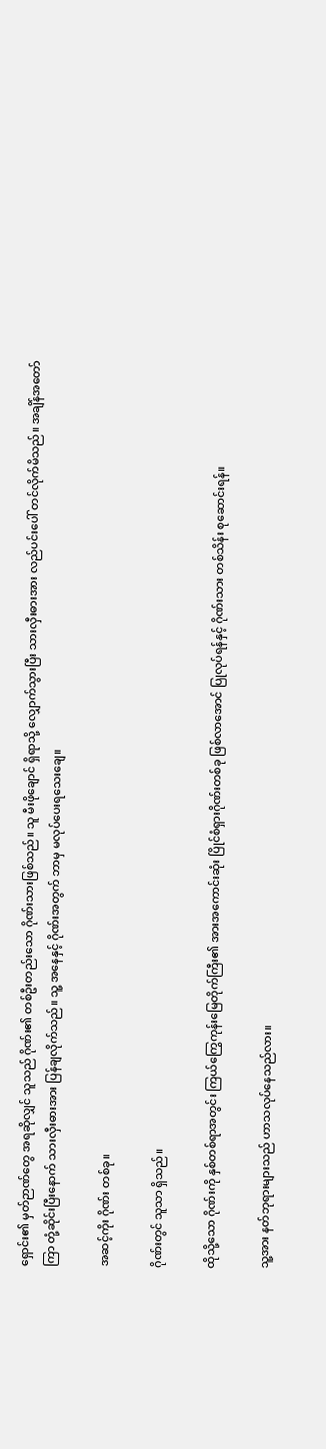ရှောင်း၏ မှတ်ဉာဏ်တွေ အရဆိုလျှင် သူသည် ဂိုဏ်း၏ တစ်ဦးတည်းသော ဂိုဏ်းသားဖြစ်သည်။ သူ မီးဖိုချောင် ရှိရာသို့ လျှောက်သွားပြီး သားလှီးဓားအား လည်ပင်းပေါ် တင်လိုက်မိသည်။ အချိန်အတော်ကြာ တုံ့ဆိုင်းပြီးနောက် သားလှီးဓားအား ပြန်ချလိုက်သည်။ သူ့ အနေနှင့် ဂိုဏ်းအတွက် ဘာမှ မလုပ်ပေးရသေးချေ။

အဆင့်ကိုး ဂိုဏ်း တစ်ခု။

ဂိုဏ်းတွင် သူသာ ရှိသည်။

ထိုသို့သော ဂိုဏ်းကို နှစ်တစ်ရာအတွင်း ကြယ်ကြွေကုန်းမြေတိုက်ကြီး၏ အားအကောင်းဆုံး ပြိုင်စံရှားဂိုဏ်းတစ်ခု ဖြစ်လာအောင် ပြုလုပ်ရန်နှင့် ဂိုဏ်းသား တစ်သိန်း စုဆောင်းရန်။

သူ့အား နတ်ဘုရားများသည် ဟာသလုပ်နေသည်လား။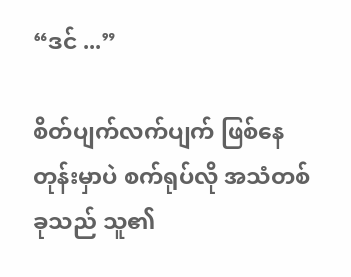“ဒင် ...”

စိတ်ပျက်လက်ပျက် ဖြစ်နေတုန်းမှာပဲ စက်ရုပ်လို အသံတစ်ခုသည် သူ၏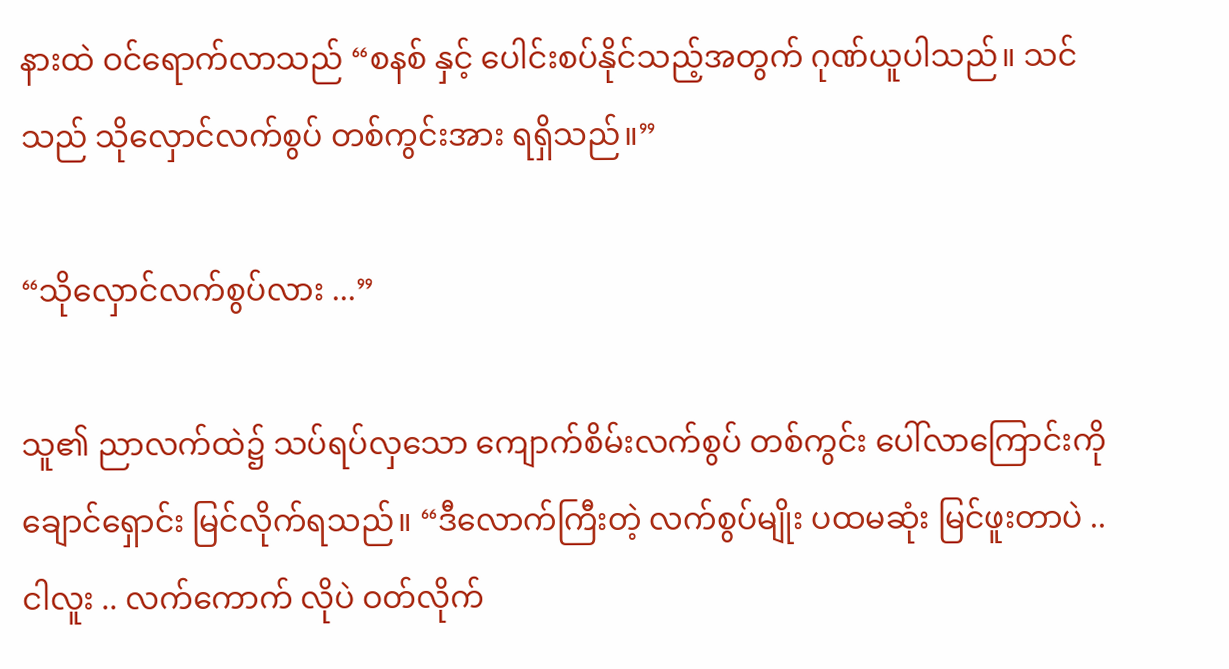နားထဲ ဝင်ရောက်လာသည် “စနစ် နှင့် ပေါင်းစပ်နိုင်သည့်အတွက် ဂုဏ်ယူပါသည်။ သင်သည် သိုလှောင်လက်စွပ် တစ်ကွင်းအား ရရှိသည်။”

“သိုလှောင်လက်စွပ်လား ...”

သူ၏ ညာလက်ထဲ၌ သပ်ရပ်လှသော ကျောက်စိမ်းလက်စွပ် တစ်ကွင်း ပေါ်လာကြောင်းကို ချောင်ရှောင်း မြင်လိုက်ရသည်။ “ဒီလောက်ကြီးတဲ့ လက်စွပ်မျိုး ပထမဆုံး မြင်ဖူးတာပဲ .. ငါလူး .. လက်ကောက် လိုပဲ ဝတ်လိုက်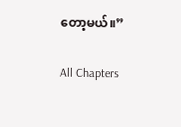တော့မယ်။”

All Chapters